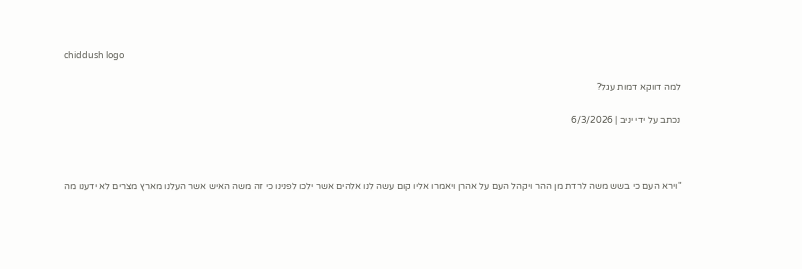chiddush logo

למה דווקא דמות עגל?

נכתב על ידי יניב | 6/3/2026



"וירא העם כי בשש משה לרדת מן ההר ויקהל העם על אהרן ויאמרו אליו קום עשה לנו אלהים אשר ילכו לפנינו כי זה משה האיש אשר העלנו מארץ מצרים לא ידענו מה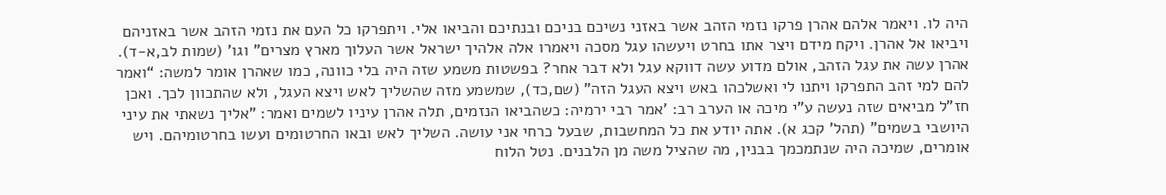היה לו. ויאמר אלהם אהרן פרקו נזמי הזהב אשר באזני נשיכם בניכם ובנתיכם והביאו אלי. ויתפרקו כל העם את נזמי הזהב אשר באזניהם ויביאו אל אהרן. ויקח מידם ויצר אתו בחרט ויעשהו עגל מסכה ויאמרו אלה אלהיך ישראל אשר העלוך מארץ מצרים" וגו' (שמות לב,א-ד). אהרן עשה את עגל הזהב, אולם מדוע עשה דווקא עגל ולא דבר אחר? בפשטות משמע שזה היה בלי כוונה, כמו שאהרן אומר למשה: “ואמר להם למי זהב התפרקו ויתנו לי ואשלכהו באש ויצא העגל הזה" (שם,כד), שמשמע מזה שהשליך לאש ויצא העגל, ולא שהתכוון לכך. ואכן חז"ל מביאים שזה נעשה ע"י מיכה או הערב רב: 'אמר רבי ירמיה: כשהביאו הנזמים, תלה אהרן עיניו לשמים ואמר: "אליך נשאתי את עיני היושבי בשמים" (תהל' קכג א). אתה יודע את כל המחשבות, שבעל כרחי אני עושה. השליך לאש ובאו החרטומים ועשו בחרטומיהם. ויש אומרים, שמיכה היה שנתמכמך בבנין, מה שהציל משה מן הלבנים. נטל הלוח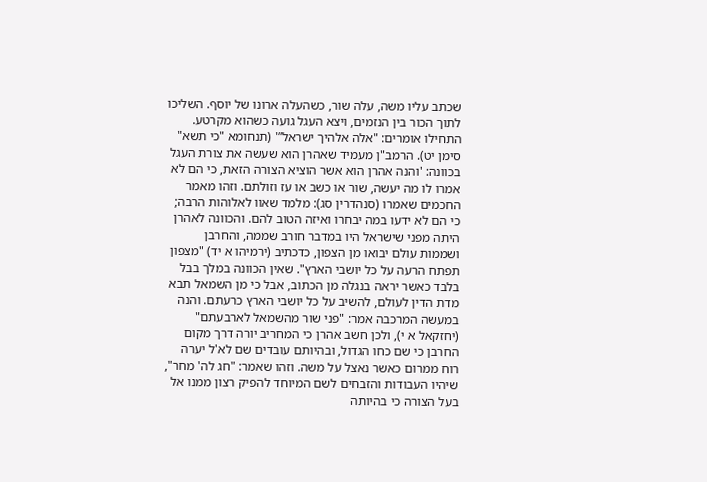שכתב עליו משה, עלה שור, כשהעלה ארונו של יוסף. השליכו לתוך הכור בין הנזמים, ויצא העגל גועה כשהוא מקרטע. התחילו אומרים: "אלה אלהיך ישראל”' (תנחומא "כי תשא" סימן יט). הרמב"ן מעמיד שאהרן הוא שעשה את צורת העגל בכוונה: 'והנה אהרן הוא אשר הוציא הצורה הזאת, כי הם לא אמרו לו מה יעשה, שור או כשב או עז וזולתם. וזהו מאמר החכמים שאמרו (סנהדרין סג): מלמד שאוו לאלוהות הרבה; כי הם לא ידעו במה יבחרו ואיזה הטוב להם. והכוונה לאהרן היתה מפני שישראל היו במדבר חורב שממה, והחרבן ושממות עולם יבואו מן הצפון, כדכתיב (ירמיהו א יד) "מצפון תפתח הרעה על כל יושבי הארץ". שאין הכוונה במלך בבל בלבד כאשר יראה בנגלה מן הכתוב, אבל כי מן השמאל תבא מדת הדין לעולם, להשיב על כל יושבי הארץ כרעתם. והנה במעשה המרכבה אמר: "פני שור מהשמאל לארבעתם" (יחזקאל א י), ולכן חשב אהרן כי המחריב יורה דרך מקום החרבן כי שם כחו הגדול, ובהיותם עובדים שם לא'ל יערה רוח ממרום כאשר נאצל על משה. וזהו שאמר: "חג לה' מחר", שיהיו העבודות והזבחים לשם המיוחד להפיק רצון ממנו אל בעל הצורה כי בהיותה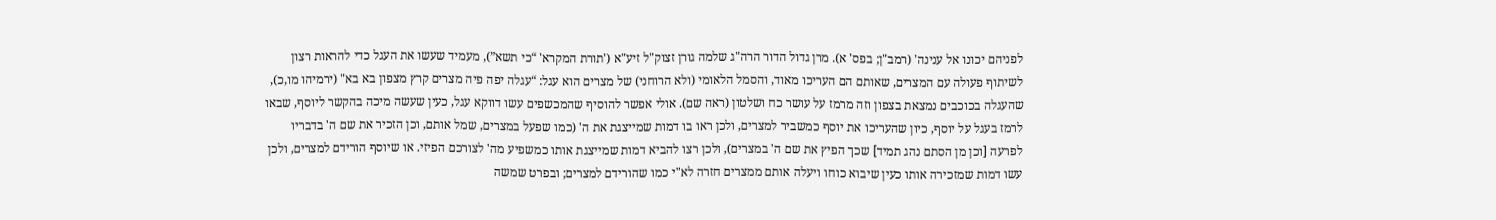לפניהם יכונו אל ענינה' (רמב"ן; בפס' א). מרן גדול הדור הרה"ג שלמה גורן זצוק"ל זיע"א ('תורת המקרא' “כי תשא”), מעמיד שעשו את העגל כדי להראות רצון לשיתוף פעולה עם המצרים, שאותם הם העריכו מאוד, והסמל הלאומי (ולא הרוחני) של מצרים הוא עגל: “עגלה יפה פיה מצרים קרץ מצפון בא בא" (ירמיהו מו,כ), שהעגלה בכוכבים נמצאת בצפון וזה מרמז על עושר כח ושלטון (ראה שם). אולי אפשר להוסיף שהמכשפים עשו דווקא עגל, כעין שעשה מיכה בהקשר ליוסף, שבאו לרמז בעגל על יוסף, כיון שהעריכו את יוסף כמשביר למצרים, ולכן ראו בו דמות שמייצגת את ה' (כמו שפעל במצרים, שמל אותם, וכן הזכיר את שם ה' בדבריו לפרעה [וכן מן הסתם נהג תמיד] שכך הפיץ את שם ה' במצרים), ולכן רצו להביא דמות שמייצגת אותו כמשפיע מה' לצורכם הפיזי. או שיוסף הורידם למצרים, ולכן עשו דמות שמזכירה אותו כעין שיבוא כוחו ויעלה אותם ממצרים חזרה לא"י כמו שהורידם למצרים; ובפרט שמשה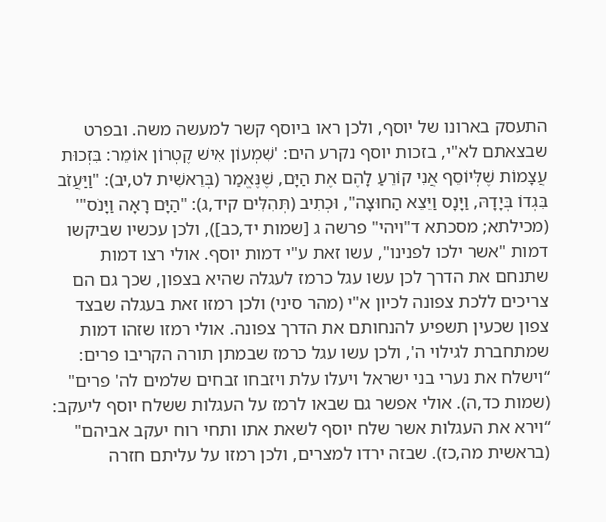התעסק בארונו של יוסף, ולכן ראו ביוסף קשר למעשה משה. ובפרט שבצאתם לא"י, בזכות יוסף נקרע הים: 'שִׁמְעוֹן אִישׁ קֶטְרוֹן אוֹמֵר: בִּזְכוּת עֲצָמוֹת שֶׁלְּיוֹסֵף אֲנִי קוֹרֵעַ לָהֶם אֶת הַיָּם, שֶׁנֶּאֱמַר (בְּרֵאשִׁית לט,יב): "וַיַּעֲזֹב בִּגְדוֹ בְּיָדָהּ, וַיָּנָס וַיֵּצֵא הַחוּצָה", וּכְתִיב (תְּהִלִּים קיד,ג): "הַיָּם רָאָה וַיָּנֹס"' (מכילתא; מסכתא ד"ויהי" פרשה ג [שמות יד,כב]), ולכן עכשיו שביקשו דמות "אשר ילכו לפנינו", עשו זאת ע"י דמות יוסף. אולי רצו דמות שתנחם את הדרך לכן עשו עגל כרמז לעגלה שהיא בצפון, שכך גם הם צריכים ללכת צפונה לכיון א"י (מהר סיני) ולכן רמזו זאת בעגלה שבצד צפון שכעין תשפיע להנחותם את הדרך צפונה. אולי רמזו שזהו דמות שמתחברת לגילוי ה', ולכן עשו עגל כרמז שבמתן תורה הקריבו פרים: “וישלח את נערי בני ישראל ויעלו עלת ויזבחו זבחים שלמים לה' פרים" (שמות כד,ה). אולי אפשר גם שבאו לרמז על העגלות ששלח יוסף ליעקב: “וירא את העגלות אשר שלח יוסף לשאת אתו ותחי רוח יעקב אביהם" (בראשית מה,כז). שבזה ירדו למצרים, ולכן רמזו על עליתם חזרה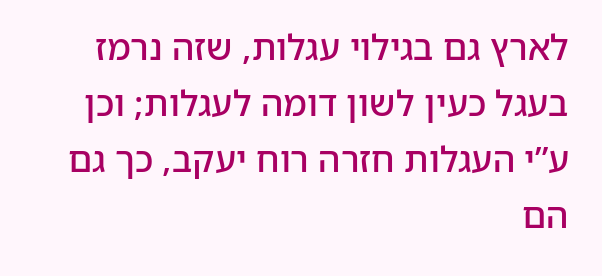לארץ גם בגילוי עגלות, שזה נרמז בעגל כעין לשון דומה לעגלות; וכן ע”י העגלות חזרה רוח יעקב, כך גם הם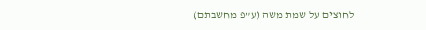לחוצים על שמת משה (ע”פ מחשבתם)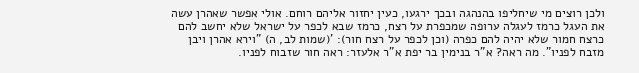ולכן רוצים מי שיחליפו בהנהגה ובכך ירגעו, כעין יחזור אליהם רוחם. אולי אפשר שאהרן עשה את העגל כרמז לעגלה ערופה שמכפרת על רצח, כרמז שבא לכפר על ישראל שלא יחשב להם כרצח חמור שלא יהיה להם כפרה (וכן לכפר על רצח חור): '(שמות לב, ה) "וירא אהרן ויבן מזבח לפניו". מה ראה? א"ר בנימין בר יפת א"ר אלעזר: ראה חור שזבוח לפניו.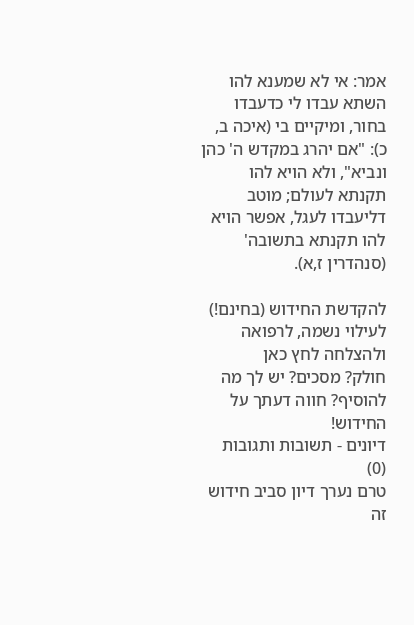אמר: אי לא שמענא להו השתא עבדו לי כדעבדו בחור, ומיקיים בי (איכה ב, כ): "אם יהרג במקדש ה' כהן ונביא", ולא הויא להו תקנתא לעולם; מוטב דליעבדו לעגל, אפשר הויא להו תקנתא בתשובה' (סנהדרין ז,א).

להקדשת החידוש (בחינם!) לעילוי נשמה, לרפואה ולהצלחה לחץ כאן
חולק? מסכים? יש לך מה להוסיף? חווה דעתך על החידוש!
דיונים - תשובות ותגובות (0)
טרם נערך דיון סביב חידוש זה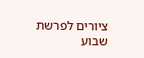ציורים לפרשת שבוע